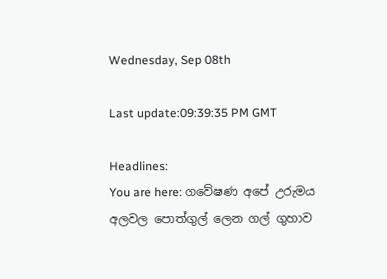Wednesday, Sep 08th

Last update:09:39:35 PM GMT

Headlines:
You are here: ගවේෂණ අපේ උරුමය අලවල පොත්ගුල් ලෙන ගල් ගුහාව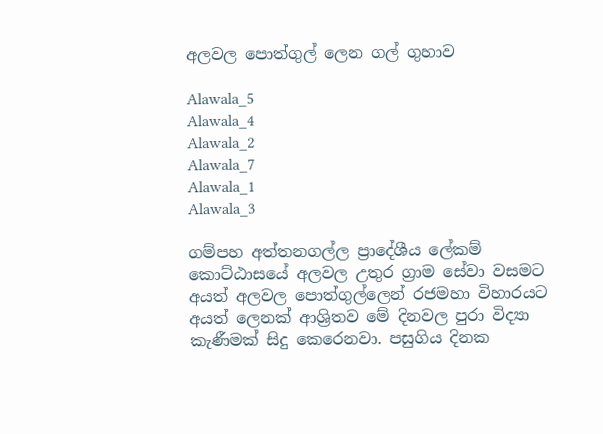අලවල පොත්ගුල් ලෙන ගල් ගුහාව

Alawala_5
Alawala_4
Alawala_2
Alawala_7
Alawala_1
Alawala_3

ගම්පහ අත්තනගල්ල ප්‍රාදේශීය ලේකම් කොට්ඨාසයේ අලවල උතුර ග්‍රාම සේවා වසමට අයත් අලවල පොත්ගුල්ලෙන් රජමහා විහාරයට අයත් ලෙනක් ආශ්‍රිතව මේ දිනවල පුරා විද්‍යා කැණීමක් සිදු කෙරෙනවා. පසුගිය දිනක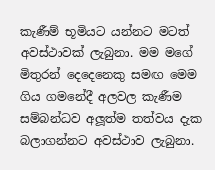කැණීම් භූමියට යන්නට මටත් අවස්ථාවක් ලැබුනා. මම මගේ මිතුරන් දෙදෙනෙකු සමඟ මෙම ගිය ගමනේදී අලවල කැණීම සම්බන්ධව අලූත්ම තත්වය දැක බලාගන්නට අවස්ථාව ලැබුනා.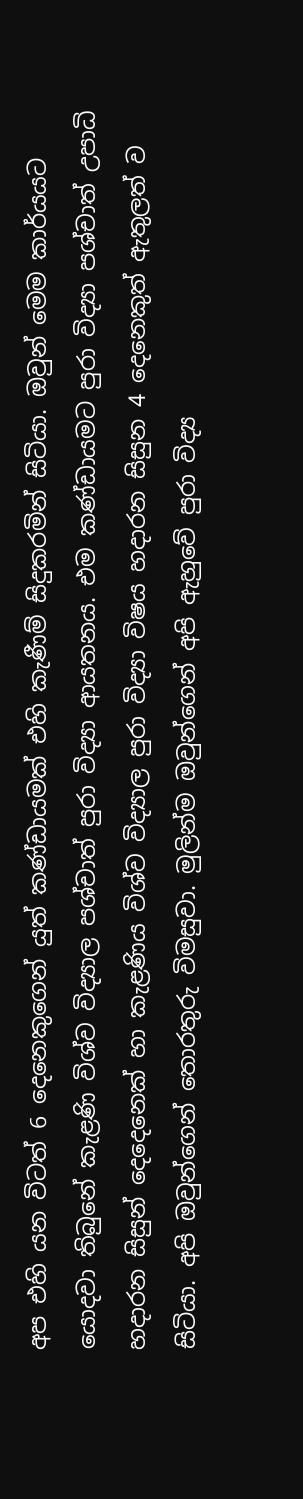අප එහි යන විටත් 6 දෙනෙකුගෙන් යුත් කණ්ඩායමක් එහි කැණීම් සිදුකරමින් සිටියා. ඔවුන් මෙම කාර්යයට යොදවා තිබුනේ කැළණි විශ්ව විද්‍යාල පශ්චාත් පුරා විද්‍යා ආයතනය. එම කණ්ඩායමට පුරා විද්‍යා පශ්චාත් උපාධි හදාරන සිසුන් දෙදෙනෙක් හා කැළණිය විශ්ව විද්‍යාල පුරා විද්‍යා විෂය හදාරන සිසුන 4 දෙනෙකුත් ඇතුලත් ව සිටියා. අපි ඔවුන්ගෙන් තොරතුරු විමසුවා. මුලින්ම ඔවුන්ගෙන් අපි ඇහුවේ පුරා විද්‍ය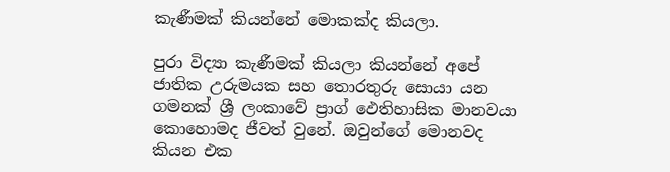කැණීමක් කියන්නේ මොකක්ද කියලා.

පුරා විද්‍යා කැණීමක් කියලා කියන්නේ අපේ ජාතික උරුමයක සහ තොරතුරු සොයා යන ගමනක් ශ්‍රී ලංකාවේ ප්‍රාග් ඵෙතිහාසික මානවයා කොහොමද ජීවත් වුනේ. ඔවුන්ගේ මොනවද කියන එක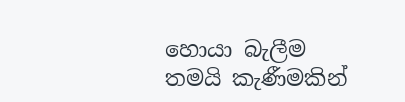හොයා බැලීම තමයි කැණීමකින්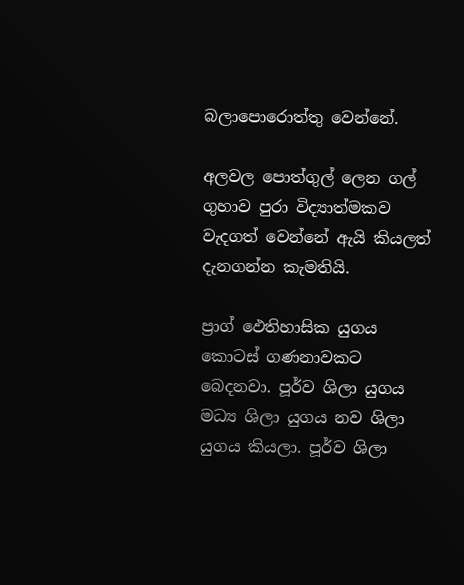බලාපොරොත්තු වෙන්නේ.

අලවල පොත්ගුල් ලෙන ගල් ගුහාව පුරා විද්‍යාත්මකව වැදගත් වෙන්නේ ඇයි කියලත් දැනගන්න කැමතියි.

ප්‍රාග් ඵෙතිහාසික යුගය කොටස් ගණනාවකට බෙදනවා. පූර්ව ශිලා යුගය මධ්‍ය ශිලා යුගය නව ශිලා යුගය කියලා. පූර්ව ශිලා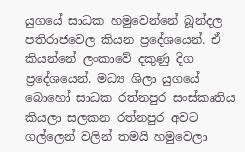යුගයේ සාධක හමුවෙන්නේ බූන්දල පතිරාජවෙල කියන ප්‍රදේශයෙන්. ඒ කියන්නේ ලංකාවේ දකුණු දිග ප්‍රදේශයෙන්. මධ්‍ය ශිලා යුගයේ බොහෝ සාධක රත්නපුර සංස්කෘතිය කියලා සලකන රත්නපුර අවට ගල්ලෙන් වලින් තමයි හමුවෙලා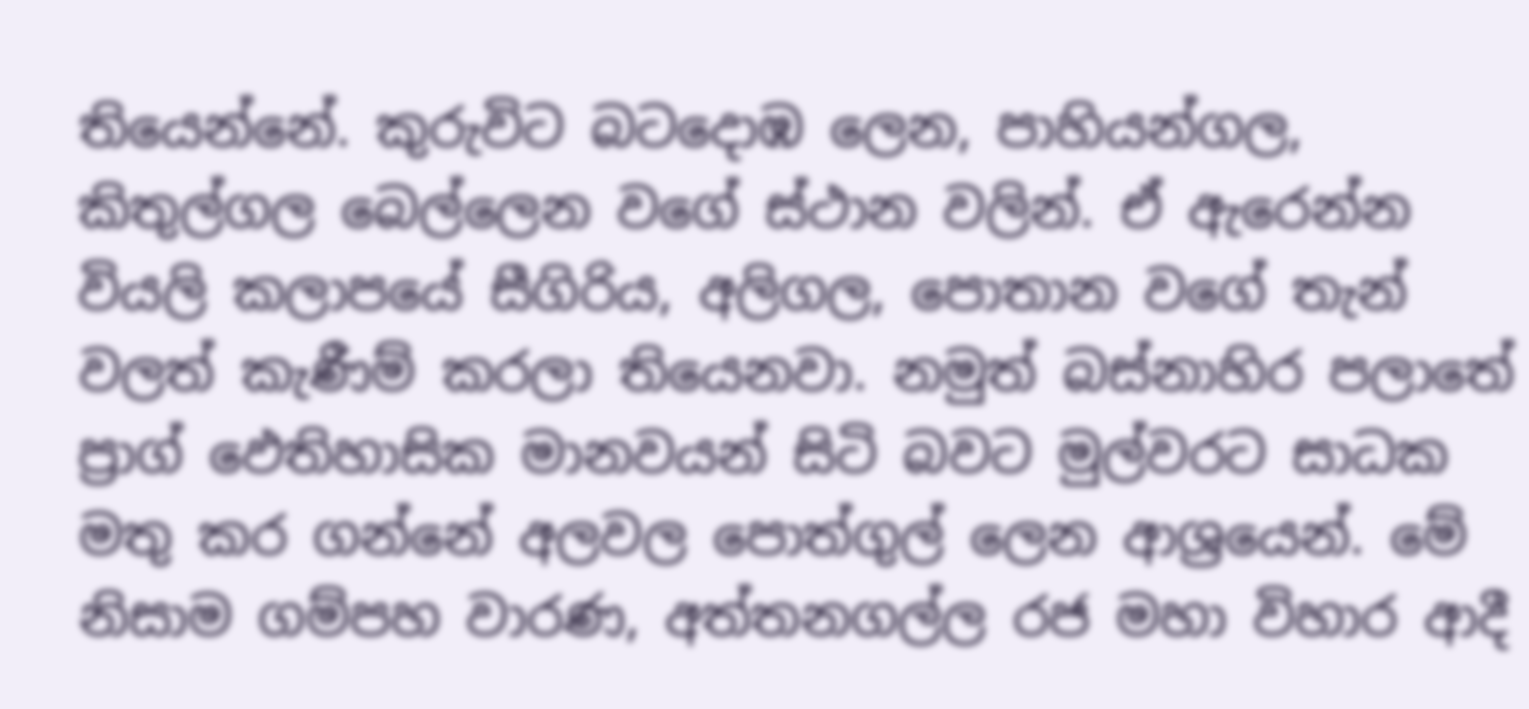තියෙන්නේ. කුරුවිට බටදොඹ ලෙන, පාහියන්ගල, කිතුල්ගල බෙල්ලෙන වගේ ස්ථාන වලින්. ඒ ඇරෙන්න වියලි කලාපයේ සීගිරිය, අලිගල, පොතාන වගේ තැන් වලත් කැණීම් කරලා තියෙනවා. නමුත් බස්නාහිර පලාතේ ප්‍රාග් ඵෙතිහාසික මානවයන් සිටි බවට මුල්වරට සාධක මතු කර ගන්නේ අලවල පොත්ගුල් ලෙන ආශ්‍රයෙන්. මේ නිසාම ගම්පහ වාරණ, අත්තනගල්ල රජ මහා විහාර ආදී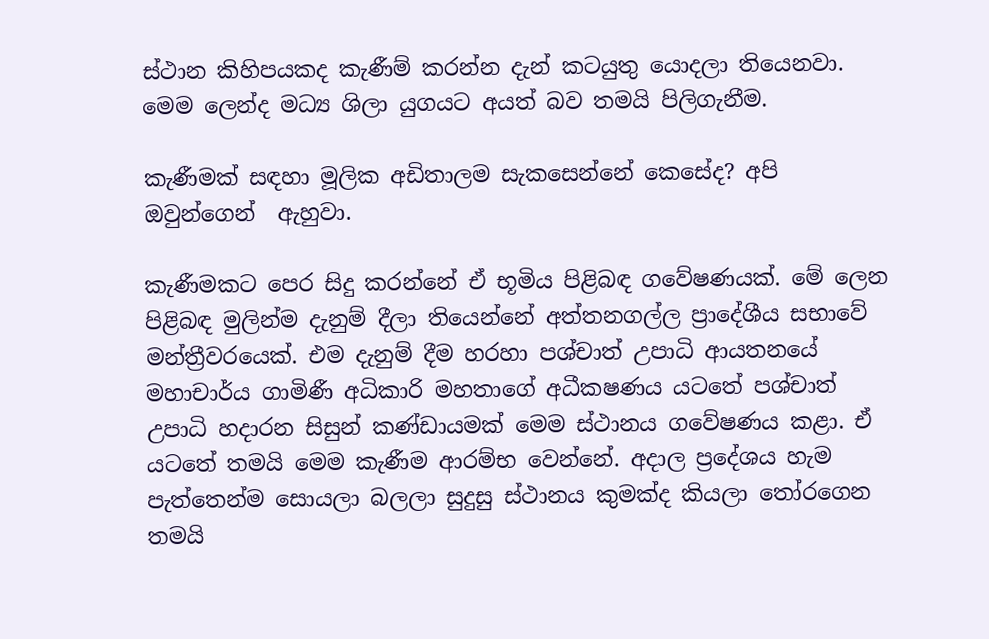ස්ථාන කිහිපයකද කැණීම් කරන්න දැන් කටයුතු යොදලා තියෙනවා. මෙම ලෙන්ද මධ්‍ය ශිලා යුගයට අයත් බව තමයි පිලිගැනීම.

කැණීමක් සඳහා මූලික අඩිතාලම සැකසෙන්නේ කෙසේද? අපි ඔවුන්ගෙන්  ඇහුවා.

කැණීමකට පෙර සිදු කරන්නේ ඒ භූමිය පිළිබඳ ගවේෂණයක්. මේ ලෙන පිළිබඳ මුලින්ම දැනුම් දීලා තියෙන්නේ අත්තනගල්ල ප්‍රාදේශීය සභාවේ මන්ත්‍රීවරයෙක්. එම දැනුම් දීම හරහා පශ්චාත් උපාධි ආයතනයේ මහාචාර්ය ගාමිණී අධිකාරි මහතාගේ අධීකෂණය යටතේ පශ්චාත් උපාධි හදාරන සිසුන් කණ්ඩායමක් මෙම ස්ථානය ගවේෂණය කළා. ඒ යටතේ තමයි මෙම කැණීම ආරම්භ වෙන්නේ. අදාල ප්‍රදේශය හැම පැත්තෙන්ම සොයලා බලලා සුදුසු ස්ථානය කුමක්ද කියලා තෝරගෙන තමයි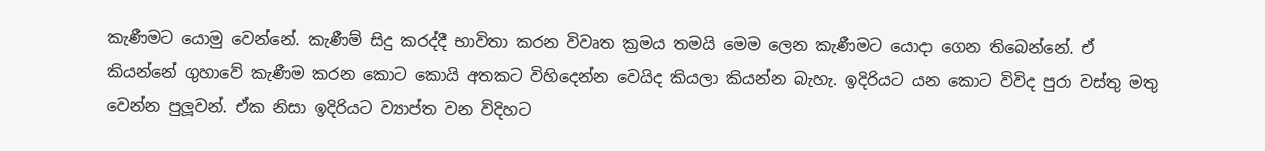කැණීමට යොමු වෙන්නේ. කැණීම් සිදු කරද්දී භාවිතා කරන විවෘත ක්‍රමය තමයි මෙම ලෙන කැණීමට යොදා ගෙන තිබෙන්නේ. ඒ කියන්නේ ගුහාවේ කැණීම කරන කොට කොයි අතකට විහිදෙන්න වෙයිද කියලා කියන්න බැහැ. ඉදිරියට යන කොට විවිද පුරා වස්තු මතු වෙන්න පුලූවන්. ඒක නිසා ඉදිරියට ව්‍යාප්ත වන විදිහට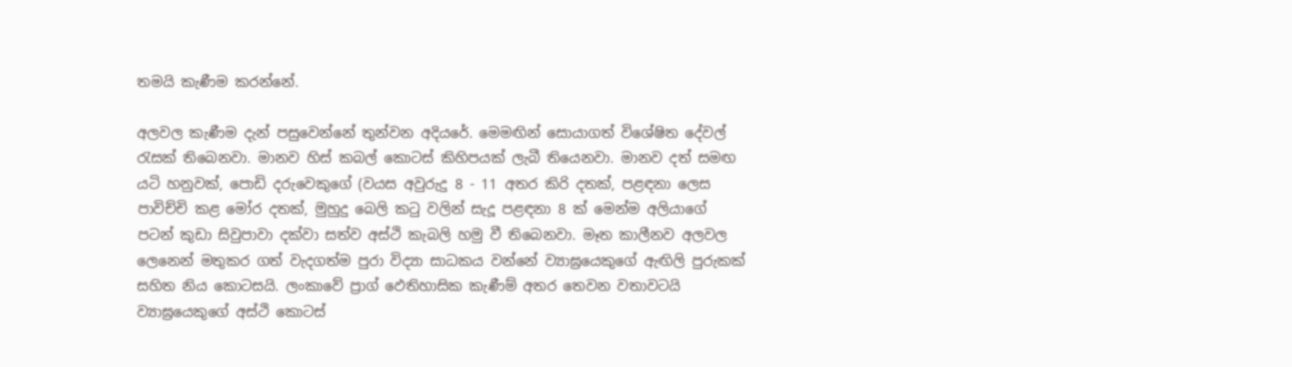තමයි කැණීම කරන්නේ.

අලවල කැණීම දැන් පසුවෙන්නේ තුන්වන අදියරේ. මෙමඟින් සොයාගත් විශේෂිත දේවල් රැසක් තිබෙනවා. මානව හිස් කබල් කොටස් කිහිපයක් ලැබී තියෙනවා. මානව දත් සමඟ යටි හනුවක්, පොඩි දරුවෙකුගේ (වයස අවුරුදු 8 - 11 අතර කිරි දතක්, පළඳනා ලෙස පාවිච්චි කළ මෝර දතක්, මුහුදු බෙලි කටු වලින් සැදූ පළඳනා 8 ක් මෙන්ම අලියාගේ පටන් කුඩා සිවුපාවා දක්වා සත්ව අස්ථි කැබලි හමු වී තිබෙනවා. මෑත කාලීනව අලවල ලෙනෙන් මතුකර ගත් වැදගත්ම පුරා විද්‍යා සාධකය වන්නේ ව්‍යාඝ්‍රයෙකුගේ ඇඟිලි පුරුකක් සහිත නිය කොටසයි. ලංකාවේ ප්‍රාග් ඵෙතිහාසික කැණීම් අතර තෙවන වතාවටයි ව්‍යාඝ්‍රයෙකුගේ අස්ථි කොටස්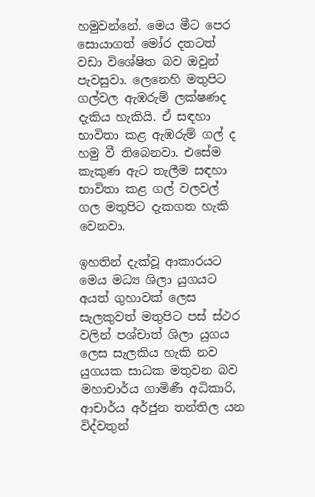හමුවන්නේ. මෙය මීට පෙර සොයාගත් මෝර දතටත් වඩා විශේෂිත බව ඔවුන් පැවසුවා. ලෙනෙහි මතුපිට ගල්වල ඇඹරුම් ලක්ෂණද දැකිය හැකියි. ඒ සඳහා භාවිතා කළ ඇඹරුම් ගල් ද හමු වී තිබෙනවා. එසේම කැකුණ ඇට තැලීම සඳහා භාවිතා කළ ගල් වලවල් ගල මතුපිට දැකගත හැකි වෙනවා.

ඉහතින් දැක්වූ ආකාරයට මෙය මධ්‍ය ශිලා යුගයට අයත් ගුහාවක් ලෙස සැලකුවත් මතුපිට පස් ස්ථර වලින් පශ්චාත් ශිලා යුගය ලෙස සැලකිය හැකි නව යුගයක සාධක මතුවන බව මහාචාර්ය ගාමිණී අධිකාරි, ආචාර්ය අර්ජුන තන්තිල යන විද්වතුන්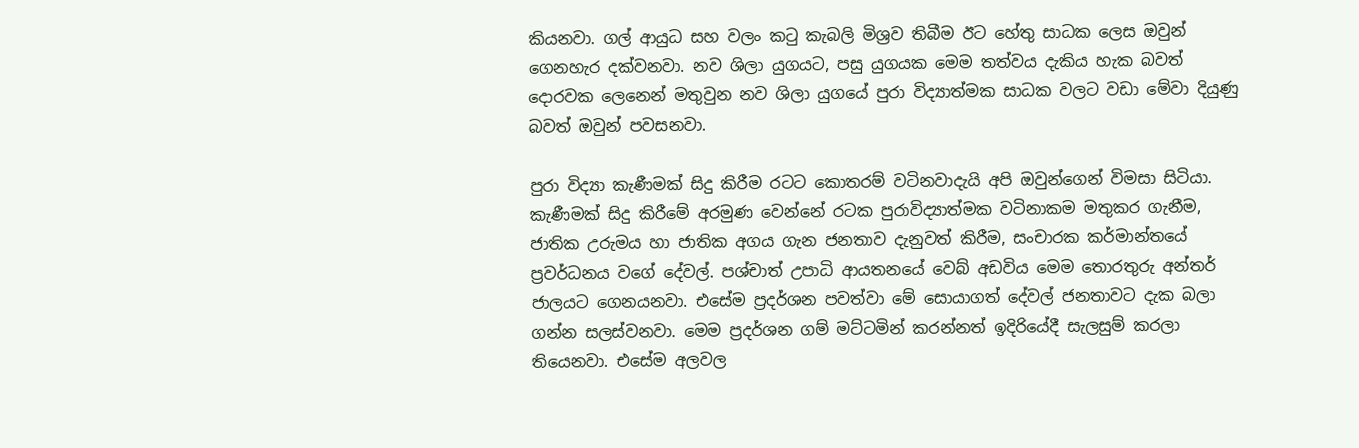කියනවා. ගල් ආයුධ සහ වලං කටු කැබලි මිශ්‍රව තිබීම ඊට හේතු සාධක ලෙස ඔවුන් ගෙනහැර දක්වනවා. නව ශිලා යුගයට, පසු යුගයක මෙම තත්වය දැකිය හැක බවත් දොරවක ලෙනෙන් මතුවුන නව ශිලා යුගයේ පුරා විද්‍යාත්මක සාධක වලට වඩා මේවා දියුණු බවත් ඔවුන් පවසනවා.

පුරා විද්‍යා කැණීමක් සිදු කිරීම රටට කොතරම් වටිනවාදැයි අපි ඔවුන්ගෙන් විමසා සිටියා. කැණීමක් සිදු කිරීමේ අරමුණ වෙන්නේ රටක පුරාවිද්‍යාත්මක වටිනාකම මතුකර ගැනීම, ජාතික උරුමය හා ජාතික අගය ගැන ජනතාව දැනුවත් කිරීම, සංචාරක කර්මාන්තයේ ප්‍රවර්ධනය වගේ දේවල්. පශ්චාත් උපාධි ආයතනයේ වෙබ් අඩවිය මෙම තොරතුරු අන්තර් ජාලයට ගෙනයනවා. එසේම ප්‍රදර්ශන පවත්වා මේ සොයාගත් දේවල් ජනතාවට දැක බලා ගන්න සලස්වනවා. මෙම ප්‍රදර්ශන ගම් මට්ටමින් කරන්නත් ඉදිරියේදී සැලසුම් කරලා තියෙනවා. එසේම අලවල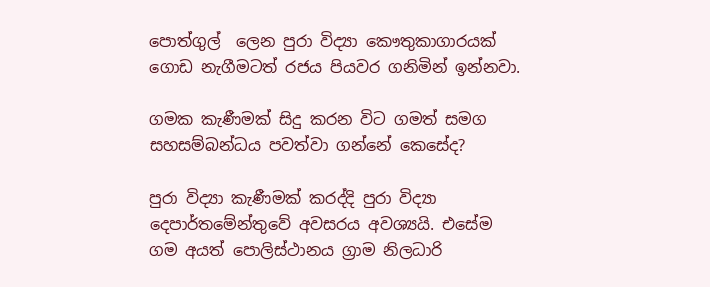පොත්ගුල්  ලෙන පුරා විද්‍යා කෞතුකාගාරයක් ගොඩ නැගීමටත් රජය පියවර ගනිමින් ඉන්නවා.

ගමක කැණීමක් සිදු කරන විට ගමත් සමග සහසම්බන්ධය පවත්වා ගන්නේ කෙසේද?

පුරා විද්‍යා කැණීමක් කරද්දි පුරා විද්‍යා දෙපාර්තමේන්තුවේ අවසරය අවශ්‍යයි. එසේම ගම අයත් පොලිස්ථානය ග්‍රාම නිලධාරි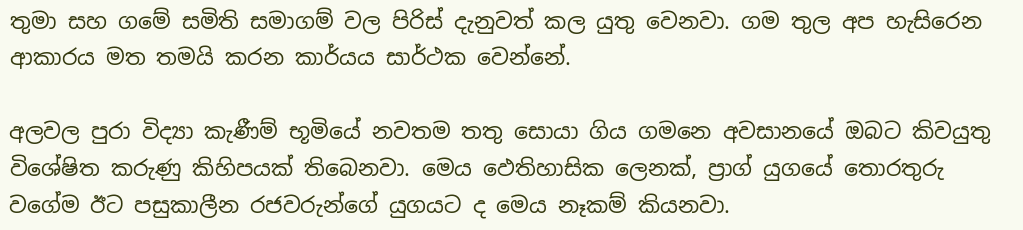තුමා සහ ගමේ සමිති සමාගම් වල පිරිස් දැනුවත් කල යුතු වෙනවා. ගම තුල අප හැසිරෙන ආකාරය මත තමයි කරන කාර්යය සාර්ථක වෙන්නේ.

අලවල පුරා විද්‍යා කැණීම් භූමියේ නවතම තතු සොයා ගිය ගමනෙ අවසානයේ ඔබට කිවයුතු විශේෂිත කරුණු කිහිපයක් තිබෙනවා. මෙය ඵෙතිහාසික ලෙනක්, ප්‍රාග් යුගයේ තොරතුරු වගේම ඊට පසුකාලීන රජවරුන්ගේ යුගයට ද මෙය නෑකම් කියනවා.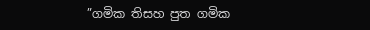”ගමික තිසහ පුත ගමික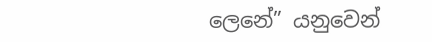ලෙනේ” යනුවෙන්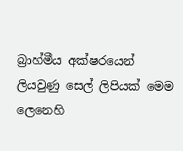බ්‍රාහ්මීය අක්ෂරයෙන් ලියවුණු සෙල් ලිපියක් මෙම ලෙනෙහි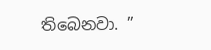තිබෙනවා. ”